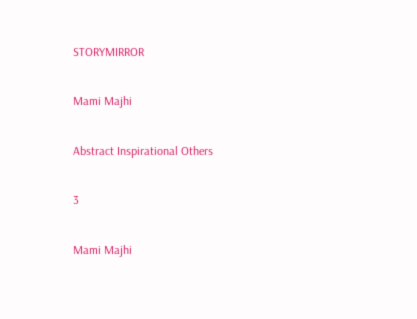STORYMIRROR

Mami Majhi

Abstract Inspirational Others

3

Mami Majhi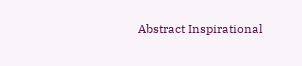Abstract Inspirational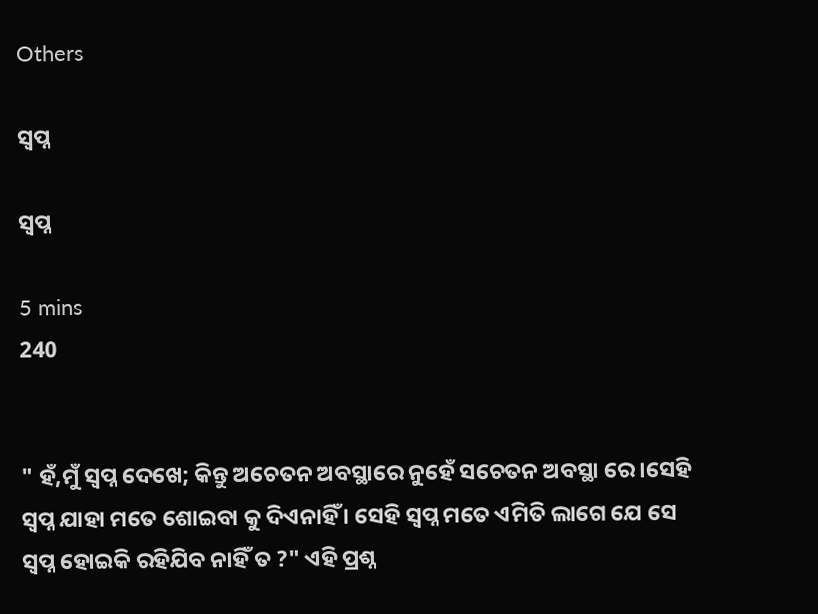Others

ସ୍ବପ୍ନ

ସ୍ବପ୍ନ

5 mins
240


" ହଁ,ମୁଁ ସ୍ବପ୍ନ ଦେଖେ; କିନ୍ତୁ ଅଚେତନ ଅବସ୍ଥାରେ ନୁହେଁ ସଚେତନ ଅବସ୍ଥା ରେ ।ସେହି ସ୍ବପ୍ନ ଯାହା ମତେ ଶୋଇବା କୁ ଦିଏନାହିଁ । ସେହି ସ୍ବପ୍ନ ମତେ ଏମିତି ଲାଗେ ଯେ ସେ ସ୍ବପ୍ନ ହୋଇକି ରହିଯିବ ନାହିଁ ତ ?" ଏହି ପ୍ରଶ୍ନ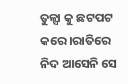ତୁଳ୍ସା କୁ ଛଟପଟ କରେ ।ରାତିରେ ନିଦ ଆସେନି ସେ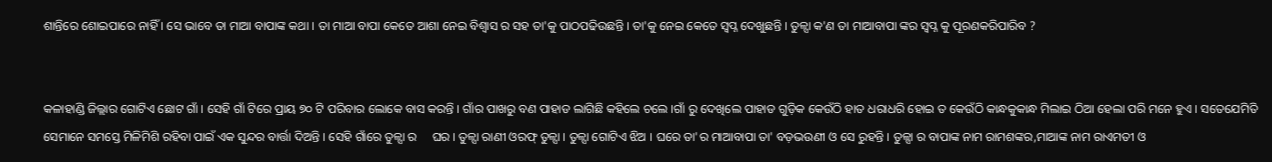ଶାନ୍ତିରେ ଶୋଇପାରେ ନାହିଁ । ସେ ଭାବେ ତା ମାଆ ବାପାଙ୍କ କଥା । ତା ମାଆ ବାପା କେତେ ଆଶା ନେଇ ବିଶ୍ବାସ ର ସହ ତା'କୁ ପାଠପଢିଉଛନ୍ତି । ତା'କୁ ନେଇ କେତେ ସ୍ବପ୍ନ ଦେଖୁଛନ୍ତି । ତୁଳ୍ସା କ'ଣ ତା ମାଆବାପା ଙ୍କର ସ୍ବପ୍ନ କୁ ପୂରଣକରିପାରିବ ?


କଳାହାଣ୍ଡି ଜିଲ୍ଲାର ଗୋଟିଏ ଛୋଟ ଗାଁ । ସେହି ଗାଁ ଟିରେ ପ୍ରାୟ ୭୦ ଟି ପରିବାର ଲୋକେ ବାସ କରନ୍ତି । ଗାଁର ପାଖରୁ ବଣ ପାହାଡ ଲାଗିଛି କହିଲେ ଚଲେ ।ଗାଁ ରୁ ଦେଖିଲେ ପାହାଡ ଗୁଡ଼ିକ କେଉଁଠି ହାତ ଧରାଧରି ହୋଇ ତ କେଉଁଠି କାନ୍ଧକୁକାନ୍ଧ ମିଲାଇ ଠିଆ ହେଲା ପରି ମନେ ହୁଏ । ସତେଯେମିତି ସେମାନେ ସମସ୍ତେ ମିଳିମିଶି ରହିବା ପାଇଁ ଏକ ସୁନ୍ଦର ବାର୍ତ୍ତା ଦିଅନ୍ତି । ସେହି ଗାଁରେ ତୁଳ୍ସା ର     ଘର । ତୁଳ୍ସା ରାଣୀ ଓରଫ୍ ତୁଳ୍ସା । ତୁଳ୍ସା ଗୋଟିଏ ଝିଅ । ଘରେ ତା'ର ମାଆବାପା ତା' ବଡ଼ଭଉଣୀ ଓ ସେ ରୁହନ୍ତି । ତୁଳ୍ସା ର ବାପାଙ୍କ ନାମ ରାମଶଙ୍କର,ମାଆଙ୍କ ନାମ ରାଏମତୀ ଓ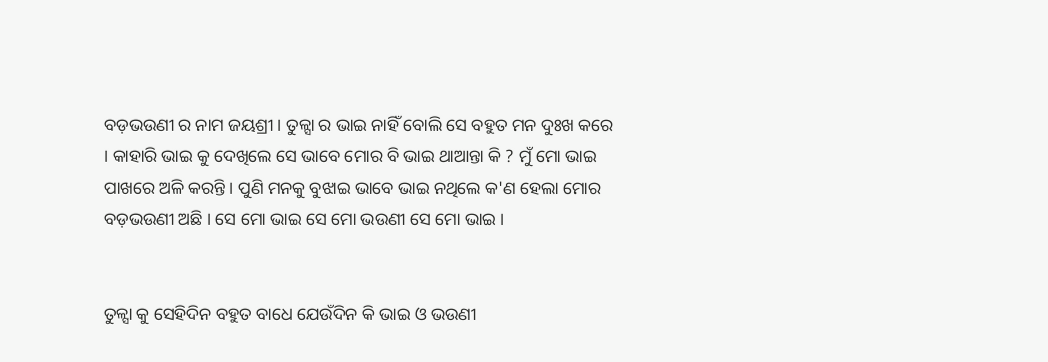ବଡ଼ଭଉଣୀ ର ନାମ ଜୟଶ୍ରୀ । ତୁଳ୍ସା ର ଭାଇ ନାହିଁ ବୋଲି ସେ ବହୁତ ମନ ଦୁଃଖ କରେ । କାହାରି ଭାଇ କୁ ଦେଖିଲେ ସେ ଭାବେ ମୋର ବି ଭାଇ ଥାଆନ୍ତା କି ? ମୁଁ ମୋ ଭାଇ ପାଖରେ ଅଳି କରନ୍ତି । ପୁଣି ମନକୁ ବୁଝାଇ ଭାବେ ଭାଇ ନଥିଲେ କ'ଣ ହେଲା ମୋର ବଡ଼ଭଉଣୀ ଅଛି । ସେ ମୋ ଭାଇ ସେ ମୋ ଭଉଣୀ ସେ ମୋ ଭାଇ ।


ତୁଳ୍ସା କୁ ସେହିଦିନ ବହୁତ ବାଧେ ଯେଉଁଦିନ କି ଭାଇ ଓ ଭଉଣୀ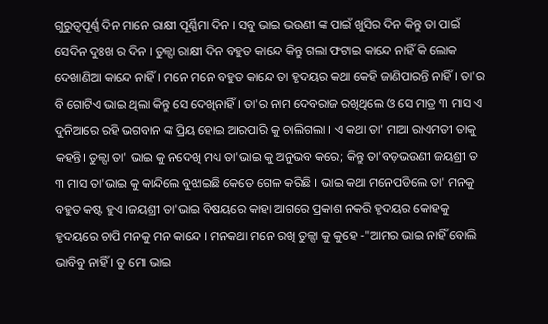ଗୁରୁତ୍ୱପୂର୍ଣ୍ଣ ଦିନ ମାନେ ରାକ୍ଷୀ ପୂର୍ଣ୍ଣିମା ଦିନ । ସବୁ ଭାଇ ଭଉଣୀ ଙ୍କ ପାଇଁ ଖୁସିର ଦିନ କିନ୍ତୁ ତା ପାଇଁ ସେଦିନ ଦୁଃଖ ର ଦିନ । ତୁଳ୍ସା ରାକ୍ଷୀ ଦିନ ବହୁତ କାନ୍ଦେ କିନ୍ତୁ ଗଲା ଫଟାଇ କାନ୍ଦେ ନାହିଁ କି ଲୋକ ଦେଖାଣିଆ କାନ୍ଦେ ନାହିଁ। ମନେ ମନେ ବହୁତ କାନ୍ଦେ ତା ହୃଦୟର କଥା କେହି ଜାଣିପାରନ୍ତି ନାହିଁ । ତା'ର ବି ଗୋଟିଏ ଭାଇ ଥିଲା କିନ୍ତୁ ସେ ଦେଖିନାହିଁ । ତା'ର ନାମ ଦେବରାଜ ରଖିଥିଲେ ଓ ସେ ମାତ୍ର ୩ ମାସ ଏ ଦୁନିଆରେ ରହି ଭଗବାନ ଙ୍କ ପ୍ରିୟ ହୋଇ ଆରପାରି କୁ ଚାଲିଗଲା । ଏ କଥା ତା' ମାଆ ରାଏମତୀ ତାକୁ କହନ୍ତି। ତୁଳ୍ସା ତା' ଭାଇ କୁ ନଦେଖି ମଧ୍ୟ ତା'ଭାଇ କୁ ଅନୁଭବ କରେ; କିନ୍ତୁ ତା'ବଡ଼ଭଉଣୀ ଜୟଶ୍ରୀ ତ ୩ ମାସ ତା'ଭାଇ କୁ କାନ୍ଦିଲେ ବୁଝାଇଛି କେତେ ଗେଳ କରିଛି । ଭାଇ କଥା ମନେପଡିଲେ ତା' ମନକୁ ବହୁତ କଷ୍ଟ ହୁଏ ।ଜୟଶ୍ରୀ ତା'ଭାଇ ବିଷୟରେ କାହା ଆଗରେ ପ୍ରକାଶ ନକରି ହୃଦୟର କୋହକୁ ହୃଦୟରେ ଚାପି ମନକୁ ମନ କାନ୍ଦେ । ମନକଥା ମନେ ରଖି ତୁଳ୍ସା କୁ କୁହେ -"ଆମର ଭାଇ ନାହିଁ ବୋଲି ଭାବିବୁ ନାହିଁ । ତୁ ମୋ ଭାଇ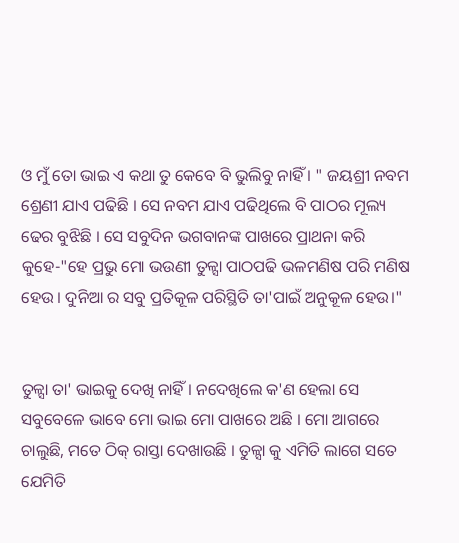ଓ ମୁଁ ତୋ ଭାଇ ଏ କଥା ତୁ କେବେ ବି ଭୁଲିବୁ ନାହିଁ । " ଜୟଶ୍ରୀ ନବମ ଶ୍ରେଣୀ ଯାଏ ପଢିଛି । ସେ ନବମ ଯାଏ ପଢିଥିଲେ ବି ପାଠର ମୂଲ୍ୟ ଢେର ବୁଝିଛି । ସେ ସବୁଦିନ ଭଗବାନଙ୍କ ପାଖରେ ପ୍ରାଥନା କରି କୁହେ-"ହେ ପ୍ରଭୁ ମୋ ଭଉଣୀ ତୁଳ୍ସା ପାଠପଢି ଭଳମଣିଷ ପରି ମଣିଷ ହେଉ । ଦୁନିଆ ର ସବୁ ପ୍ରତିକୂଳ ପରିସ୍ଥିତି ତା'ପାଇଁ ଅନୁକୂଳ ହେଉ।"


ତୁଳ୍ସା ତା' ଭାଇକୁ ଦେଖି ନାହିଁ । ନଦେଖିଲେ କ'ଣ ହେଲା ସେ ସବୁବେଳେ ଭାବେ ମୋ ଭାଇ ମୋ ପାଖରେ ଅଛି । ମୋ ଆଗରେ ଚାଲୁଛି, ମତେ ଠିକ୍ ରାସ୍ତା ଦେଖାଉଛି । ତୁଳ୍ସା କୁ ଏମିତି ଲାଗେ ସତେ ଯେମିତି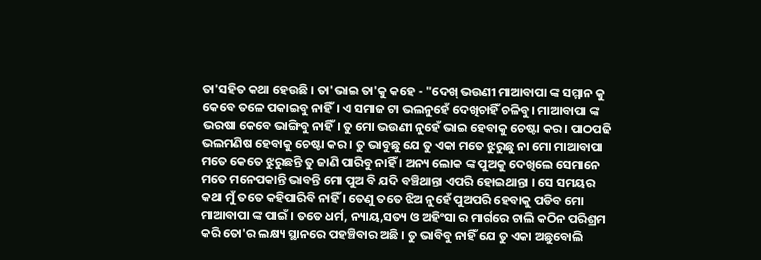ତା'ସହିତ କଥା ହେଉଛି । ତା'ଭାଇ ତା'କୁ କହେ - "ଦେଖ୍ ଭଉଣୀ ମାଆବାପା ଙ୍କ ସମ୍ମାନ କୁ କେବେ ତଳେ ପକାଇବୁ ନାହିଁ। ଏ ସମାଜ ଟା ଭଲନୁହେଁ ଦେଖିଚାହିଁ ଚଳିବୁ। ମାଆବାପା ଙ୍କ ଭରଷା କେବେ ଭାଙ୍ଗିବୁ ନାହିଁ। ତୁ ମୋ ଭଉଣୀ ନୁହେଁ ଭାଇ ହେବାକୁ ଚେଷ୍ଟା କର । ପାଠପଢି ଭଲମଣିଷ ହେବାକୁ ଚେଷ୍ଟା କର । ତୁ ଭାବୁଛୁ ଯେ ତୁ ଏକା ମତେ ଝୁରୁଛୁ ନା ମୋ ମାଆବାପା ମତେ କେତେ ଝୁରୁଛନ୍ତି ତୁ ଜାଣି ପାରିବୁ ନାହିଁ । ଅନ୍ୟ ଲୋକ ଙ୍କ ପୁଅକୁ ଦେଖିଲେ ସେମାନେ ମତେ ମନେପକାନ୍ତି ଭାବନ୍ତି ମୋ ପୁଅ ବି ଯଦି ବଞ୍ଚିଥାନ୍ତା ଏପରି ହୋଇଥାନ୍ତା । ସେ ସମୟର କଥା ମୁଁ ତତେ କହିପାରିବି ନାହିଁ । ତେଣୁ ତତେ ଝିଅ ନୁହେଁ ପୁଅପରି ହେବାକୁ ପଡିବ ମୋ ମାଆବାପା ଙ୍କ ପାଇଁ । ତତେ ଧର୍ମ, ନ୍ୟାୟ,ସତ୍ୟ ଓ ଅହିଂସା ର ମାର୍ଗରେ ଚାଲି କଠିନ ପରିଶ୍ରମ କରି ତୋ'ର ଲକ୍ଷ୍ୟ ସ୍ଥାନରେ ପହଞ୍ଚିବାର ଅଛି । ତୁ ଭାବିବୁ ନାହିଁ ଯେ ତୁ ଏକା ଅଛୁବୋଲି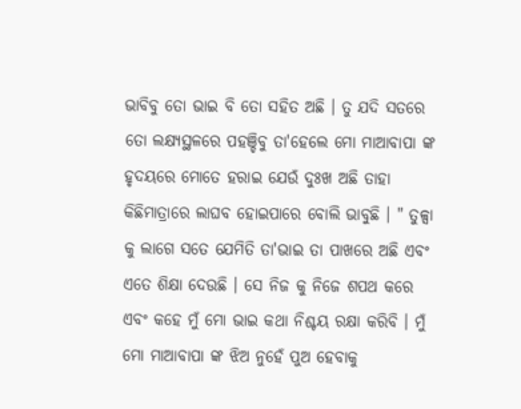ଭାବିବୁ ତୋ ଭାଇ ବି ତୋ ସହିତ ଅଛି । ତୁ ଯଦି ସତରେ ତୋ ଲକ୍ଷ୍ୟସ୍ଥଳରେ ପହଞ୍ଚିବୁ ତା'ହେଲେ ମୋ ମାଆବାପା ଙ୍କ ହୃଦୟରେ ମୋତେ ହରାଇ ଯେଉଁ ଦୁଃଖ ଅଛି ତାହା କିଛିମାତ୍ରାରେ ଲାଘବ ହୋଇପାରେ ବୋଲି ଭାବୁଛି । " ତୁଳ୍ସା କୁ ଲାଗେ ସତେ ଯେମିତି ତା'ଭାଇ ତା ପାଖରେ ଅଛି ଏବଂ ଏତେ ଶିକ୍ଷା ଦେଉଛି । ସେ ନିଜ କୁ ନିଜେ ଶପଥ କରେ ଏବଂ କହେ ମୁଁ ମୋ ଭାଇ କଥା ନିଶ୍ଚୟ ରକ୍ଷା କରିବି । ମୁଁ ମୋ ମାଆବାପା ଙ୍କ ଝିଅ ନୁହେଁ ପୁଅ ହେବାକୁ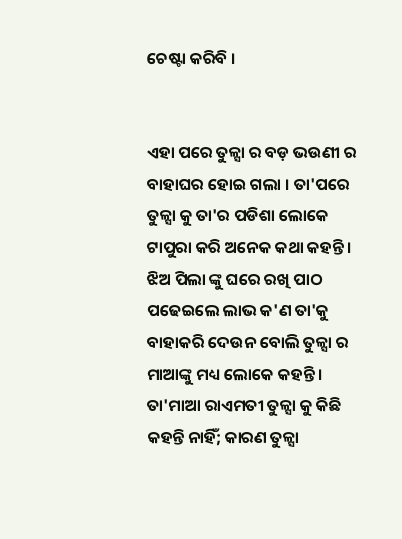ଚେଷ୍ଟା କରିବି ।


ଏହା ପରେ ତୁଳ୍ସା ର ବଡ଼ ଭଉଣୀ ର ବାହାଘର ହୋଇ ଗଲା । ତା'ପରେ ତୁଳ୍ସା କୁ ତା'ର ପଡିଶା ଲୋକେ ଟାପୁରା କରି ଅନେକ କଥା କହନ୍ତି । ଝିଅ ପିଲା ଙ୍କୁ ଘରେ ରଖି ପାଠ ପଢେଇଲେ ଲାଭ କ'ଣ ତା'କୁ ବାହାକରି ଦେଉନ ବୋଲି ତୁଳ୍ସା ର ମାଆଙ୍କୁ ମଧ୍ୟ ଲୋକେ କହନ୍ତି । ତା'ମାଆ ରାଏମତୀ ତୁଳ୍ସା କୁ କିଛି କହନ୍ତି ନାହିଁ; କାରଣ ତୁଳ୍ସା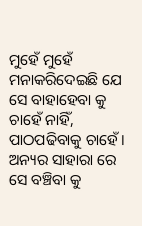ମୁହେଁ ମୁହେଁ ମନାକରିଦେଇଛି ଯେ ସେ ବାହାହେବା କୁ ଚାହେଁ ନାହିଁ, ପାଠପଢିବାକୁ ଚାହେଁ । ଅନ୍ୟର ସାହାରା ରେ ସେ ବଞ୍ଚିବା କୁ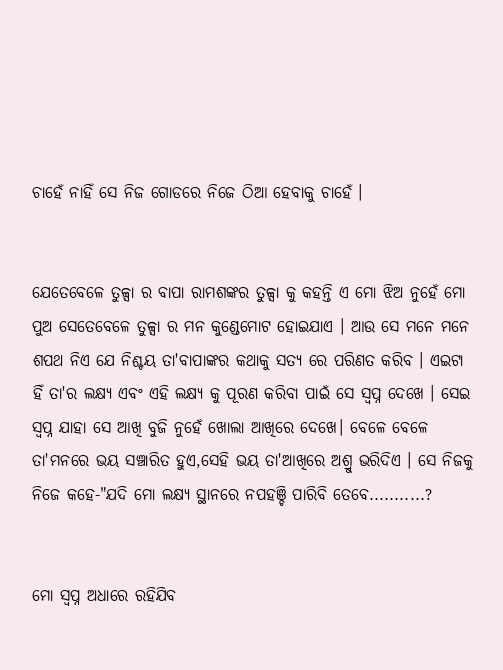ଚାହେଁ ନାହିଁ ସେ ନିଜ ଗୋଡରେ ନିଜେ ଠିଆ ହେବାକୁ ଚାହେଁ ।


ଯେତେବେଳେ ତୁଳ୍ସା ର ବାପା ରାମଶଙ୍କର ତୁଳ୍ସା କୁ କହନ୍ତି ଏ ମୋ ଝିଅ ନୁହେଁ ମୋ ପୁଅ ସେତେବେଳେ ତୁଳ୍ସା ର ମନ କୁଣ୍ଡେମୋଟ ହୋଇଯାଏ । ଆଉ ସେ ମନେ ମନେ ଶପଥ ନିଏ ଯେ ନିଶ୍ଚୟ ତା'ବାପାଙ୍କର କଥାକୁ ସତ୍ୟ ରେ ପରିଣତ କରିବ । ଏଇଟା ହିଁ ତା'ର ଲକ୍ଷ୍ୟ ଏବଂ ଏହି ଲକ୍ଷ୍ୟ କୁ ପୂରଣ କରିବା ପାଇଁ ସେ ସ୍ବପ୍ନ ଦେଖେ । ସେଇ ସ୍ବପ୍ନ ଯାହା ସେ ଆଖି ବୁଜି ନୁହେଁ ଖୋଲା ଆଖିରେ ଦେଖେ। ବେଳେ ବେଳେ ତା'ମନରେ ଭୟ ସଞ୍ଚାରିତ ହୁଏ,ସେହି ଭୟ ତା'ଆଖିରେ ଅଶ୍ରୁ ଭରିଦିଏ । ସେ ନିଜକୁ ନିଜେ କହେ-"ଯଦି ମୋ ଲକ୍ଷ୍ୟ ସ୍ଥାନରେ ନପହଞ୍ଚି ପାରିବି ତେବେ...........?


ମୋ ସ୍ବପ୍ନ ଅଧାରେ ରହିଯିବ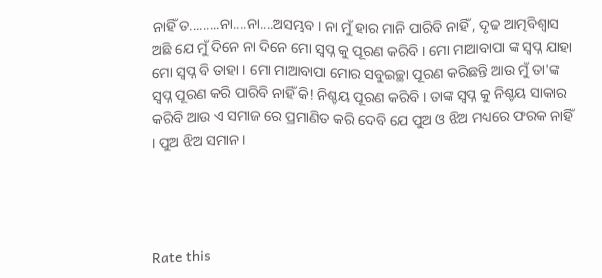ନାହିଁ ତ.........ନା....ନା....ଅସମ୍ଭବ । ନା ମୁଁ ହାର ମାନି ପାରିବି ନାହିଁ , ଦୃଢ ଆତ୍ମବିଶ୍ବାସ ଅଛି ଯେ ମୁଁ ଦିନେ ନା ଦିନେ ମୋ ସ୍ବପ୍ନ କୁ ପୂରଣ କରିବି । ମୋ ମାଆବାପା ଙ୍କ ସ୍ବପ୍ନ ଯାହା ମୋ ସ୍ବପ୍ନ ବି ତାହା । ମୋ ମାଆବାପା ମୋର ସବୁଇଚ୍ଛା ପୂରଣ କରିଛନ୍ତି ଆଉ ମୁଁ ତା'ଙ୍କ ସ୍ବପ୍ନ ପୂରଣ କରି ପାରିବି ନାହିଁ କି! ନିଶ୍ଚୟ ପୂରଣ କରିବି । ତାଙ୍କ ସ୍ବପ୍ନ କୁ ନିଶ୍ଚୟ ସାକାର କରିବି ଆଉ ଏ ସମାଜ ରେ ପ୍ରମାଣିତ କରି ଦେବି ଯେ ପୁଅ ଓ ଝିଅ ମଧ୍ୟରେ ଫରକ ନାହିଁ । ପୁଅ ଝିଅ ସମାନ ।




Rate this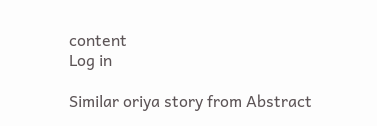content
Log in

Similar oriya story from Abstract